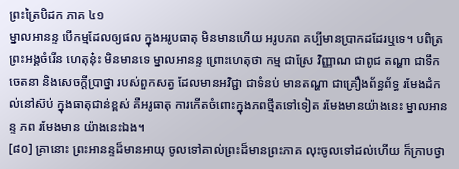ព្រះត្រៃបិដក ភាគ ៤១
ម្នាលអានន្ទ បើកម្មដែលឲ្យផល ក្នុងអរូបធាតុ មិនមានហើយ អរូបភព គប្បីមានប្រាកដដែរឬទេ។ បពិត្រព្រះអង្គចំរើន ហេតុនុ៎ះ មិនមានទេ ម្នាលអានន្ទ ព្រោះហេតុថា កម្ម ជាស្រែ វិញ្ញាណ ជាពូជ តណ្ហា ជាទឹក ចេតនា និងសេចក្ដីប្រាថ្នា របស់ពួកសត្វ ដែលមានអវិជ្ជា ជាទំនប់ មានតណ្ហា ជាគ្រឿងព័ន្ធព័ទ្ធ រមែងដំកល់នៅស៊ប់ ក្នុងធាតុជាន់ខ្ពស់ គឺអរូធាតុ ការកើតចំពោះក្នុងភពថ្មីតទៅទៀត រមែងមានយ៉ាងនេះ ម្នាលអានន្ទ ភព រមែងមាន យ៉ាងនេះឯង។
[៨០] គ្រានោះ ព្រះអានន្ទដ៏មានអាយុ ចូលទៅគាល់ព្រះដ៏មានព្រះភាគ លុះចូលទៅដល់ហើយ ក៏ក្រាបថ្វា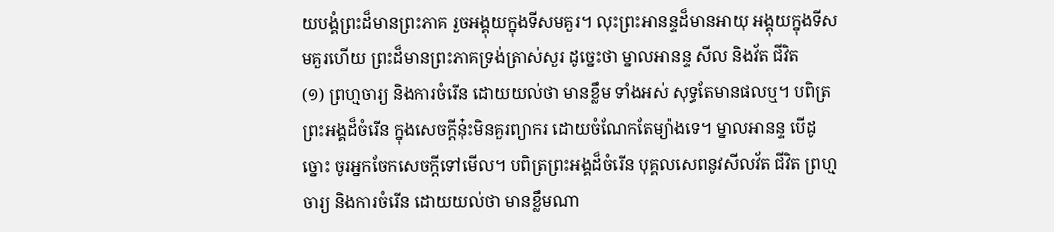យបង្គំព្រះដ៏មានព្រះភាគ រួចអង្គុយក្នុងទីសមគួរ។ លុះព្រះអានន្ទដ៏មានអាយុ អង្គុយក្នុងទីសមគួរហើយ ព្រះដ៏មានព្រះភាគទ្រង់ត្រាស់សួរ ដូច្នេះថា ម្នាលអានន្ទ សីល និងវ័ត ជីវិត
(១) ព្រហ្មចារ្យ និងការចំរើន ដោយយល់ថា មានខ្លឹម ទាំងអស់ សុទ្ធតែមានផលឬ។ បពិត្រព្រះអង្គដ៏ចំរើន ក្នុងសេចក្ដីនុ៎ះមិនគួរព្យាករ ដោយចំណែកតែម្យ៉ាងទេ។ ម្នាលអានន្ទ បើដូច្នោះ ចូរអ្នកចែកសេចក្ដីទៅមើល។ បពិត្រព្រះអង្គដ៏ចំរើន បុគ្គលសេពនូវសីលវ័ត ជីវិត ព្រហ្មចារ្យ និងការចំរើន ដោយយល់ថា មានខ្លឹមណា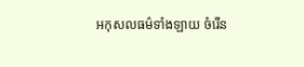អកុសលធម៌ទាំងឡាយ ចំរើន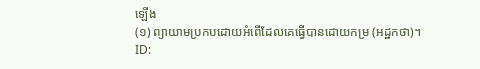ឡើង
(១) ព្យាយាមប្រកបដោយអំពើដែលគេធ្វើបានដោយកម្រ (អដ្ឋកថា)។
ID: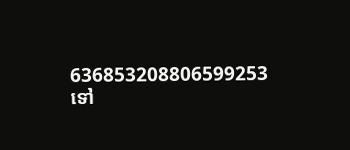636853208806599253
ទៅ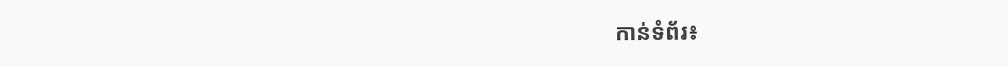កាន់ទំព័រ៖